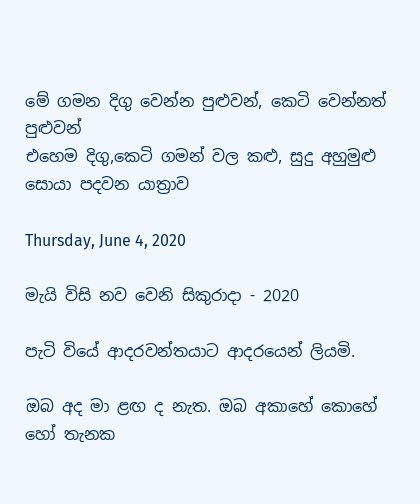මේ ගමන දිගු වෙන්න පුළුවන්, කෙටි වෙන්නත් පුළුවන්
එහෙම දිගු,කෙටි ගමන් වල කළු, සුදු අහුමුළු සොයා පදවන යාත්‍රාව

Thursday, June 4, 2020

මැයි විසි නව වෙනි සිකුරාදා - 2020

පැටි වියේ ආදරවන්තයාට ආදරයෙන් ලියමි.

ඔබ අද මා ළඟ ද නැත. ඔබ අකාහේ කොහේ හෝ තැනක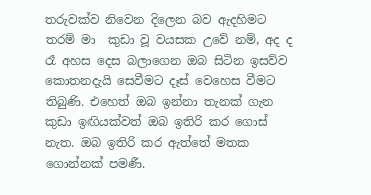තරුවක්ව නිවෙන දිලෙන බව ඇදහිමට තරම් මා  කුඩා වූ වයසක උවේ නම්, අද ද රෑ අහස දෙස බලාගෙන ඔබ සිටින ඉසව්ව කොතනදැයි සෙවීමට දෑස් වෙහෙස වීමට තිබුණි. එහෙත් ඔබ ඉන්නා තැනක් ගැන කුඩා ඉඟියක්වත් ඔබ ඉතිරි කර ගොස් නැත. ඔබ ඉතිරි කර ඇත්තේ මතක ගොන්නක් පමණී.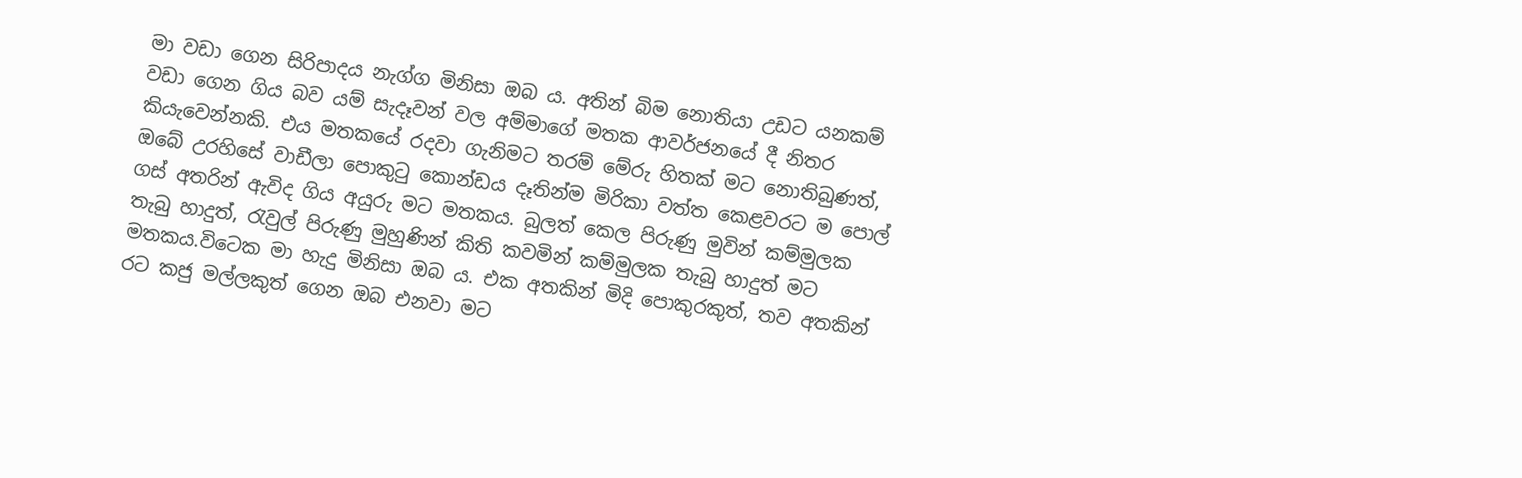මා වඩා ගෙන සිරිපාදය නැග්ග මිනිසා ඔබ ය. අතින් බිම නොතියා උඩට යනකම් වඩා ගෙන ගිය බව යම් සැදෑවන් වල අම්මාගේ මතක ආවර්ජනයේ දී නිතර කියැවෙන්නකි. එය මතකයේ රදවා ගැනිමට තරම් මේරු හිතක් මට නොතිබුණත්, ඔබේ උරහිසේ වාඩීලා පොකුටු කොන්ඩය දෑතින්ම මිරිකා වත්ත කෙළවරට ම පොල් ගස් අතරින් ඇවිද ගිය අයුරු මට මතකය. බුලත් කෙල පිරුණු මුවින් කම්මුලක තැබු හාදුත්, රැවුල් පිරුණු මුහුණින් කිති කවමින් කම්මුලක තැබු හාදුත් මට මතකය.විටෙක මා හැදු මිනිසා ඔබ ය. එක අතකින් මිදි පොකුරකුත්, තව අතකින් රට කජු මල්ලකුත් ගෙන ඔබ එනවා මට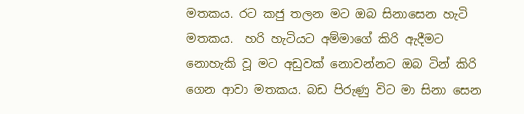මතකය. රට කජු තලන මට ඔබ සිනාසෙන හැටි මතකය.  හරි හැටියට අම්මාගේ කිරි ඇදීමට නොහැකි වූ මට අඩුවක් නොවන්නට ඔබ ටින් කිරි ගෙන ආවා මතකය. බඩ පිරුණු විට මා සිනා සෙන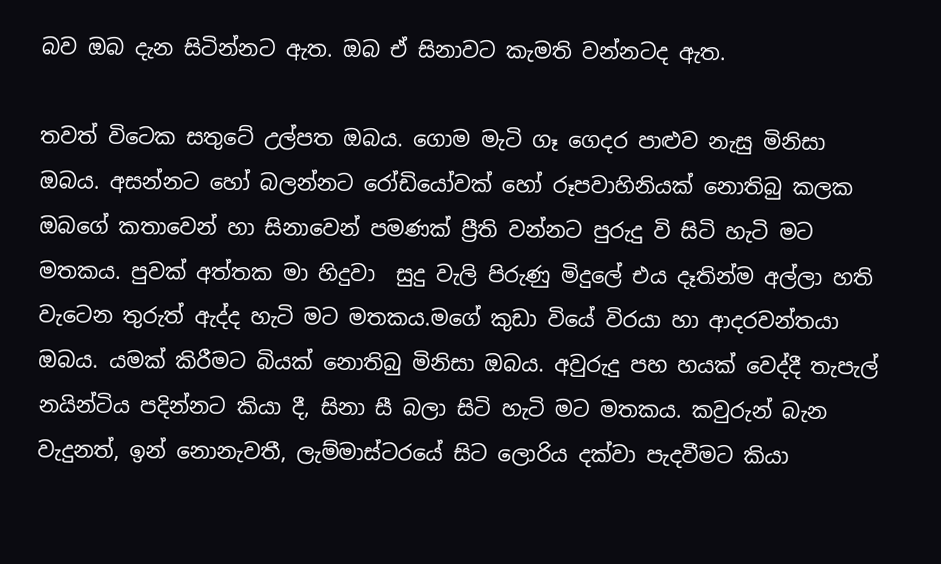බව ඔබ දැන සිටින්නට ඇත. ඔබ ඒ සිනාවට කැමති වන්නටද ඇත.

තවත් විටෙක සතුටේ උල්පත ඔබය. ගොම මැටි ගෑ ගෙදර පාළුව නැසු මිනිසා ඔබය. අසන්නට හෝ බලන්නට රෝඩියෝවක් හෝ රූපවාහිනියක් නොතිබු කලක ඔබගේ කතාවෙන් හා සිනාවෙන් පමණක් ප්‍රීති වන්නට පුරුදු වි සිටි හැටි මට මතකය. පුවක් අත්තක මා හිදුවා  සුදු වැලි පිරුණු මිදුලේ එය දෑතින්ම අල්ලා හති වැටෙන තුරුත් ඇද්ද හැටි මට මතකය.මගේ කුඩා වියේ විරයා හා ආදරවන්තයා ඔබය. යමක් කිරීමට බියක් නොතිබු මිනිසා ඔබය. අවුරුදු පහ හයක් වෙද්දී තැපැල් නයින්ටිය පදින්නට කියා දී, සිනා සී බලා සිටි හැටි මට මතකය. කවුරුන් බැන වැදුනත්, ඉන් නොනැවතී, ලැම්මාස්ටරයේ සිට ලොරිය දක්වා පැදවීමට කියා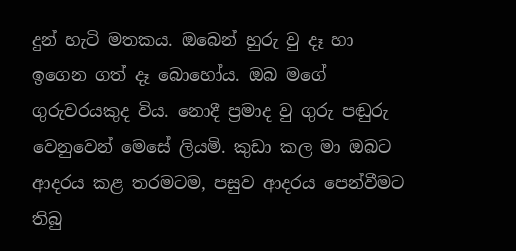දුන් හැටි මතකය. ඔබෙන් හුරු වු දෑ හා ඉගෙන ගත් දෑ බොහෝය. ඔබ මගේ ගුරුවරයකුද විය. නොදී ප්‍රමාද වු ගුරු පඬුරු  වෙනුවෙන් මෙසේ ලියමි. කුඩා කල මා ඔබට ආදරය කළ තරමටම, පසුව ආදරය පෙන්වීමට තිබු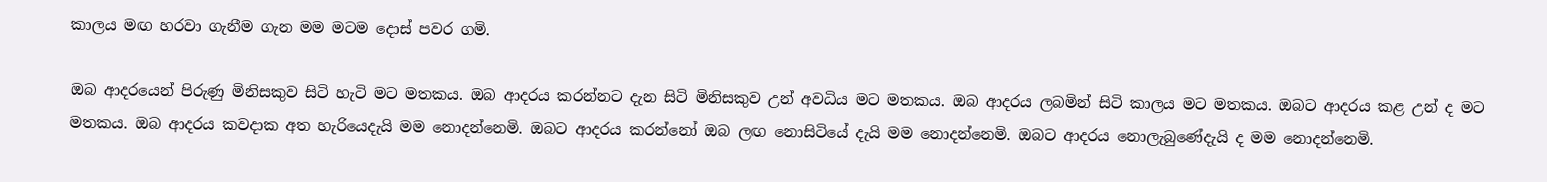කාලය මඟ හරවා ගැනීම ගැන මම මටම දොස් පවර ගමි.

ඔබ ආදර‍යෙන් පිරුණු මිනිසකුව සිටි හැටි මට මතකය. ඔබ ආදරය කරන්නට දැන සිටි මිනිසකුව උන් අවධිය මට මතකය. ඔබ ආදරය ලබමින් සිටි කාලය මට මතකය. ඔබට ආදරය කළ උන් ද මට මතකය. ඔබ ආදරය කවදාක අත හැරියෙදැයි මම නොදන්නෙමි. ඔබට ආදරය කරන්නෝ ඔබ ලඟ නොසිටියේ දැයි මම නොදන්නෙමි. ඔබට ආදරය නොලැබුණේදැයි ද මම නොදන්නෙමි.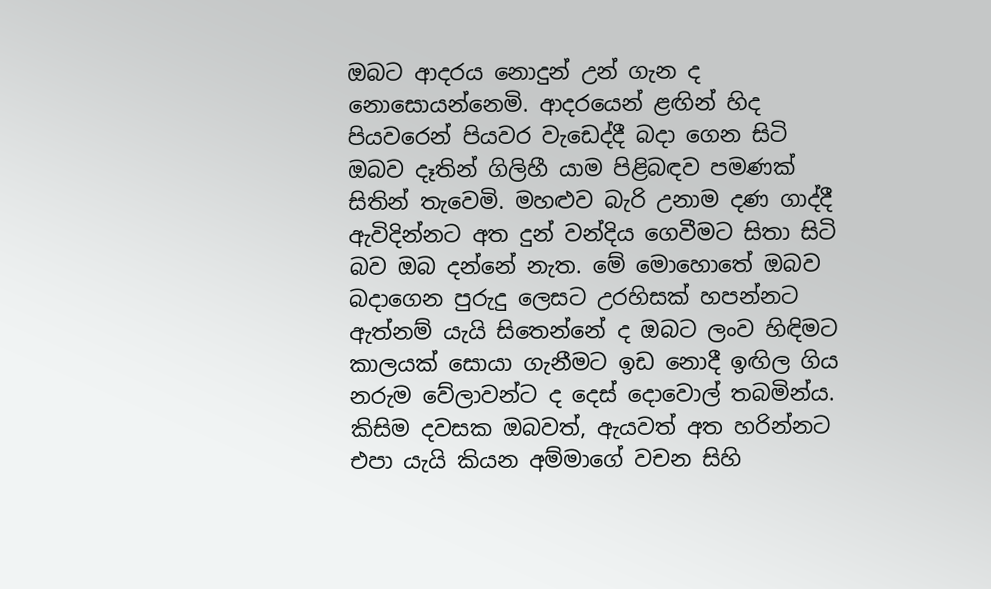ඔබට ආදරය නොදුන් උන් ගැන ද නොසොයන්නෙමි. ආදරයෙන් ළඟින් හිද පියවරෙන් පියවර වැඩෙද්දී බදා ගෙන සිටි ඔබව දෑතින් ගිලිහී යාම පිළිබඳව පමණක් සිතින් තැවෙමි. මහළුව බැරි උනාම දණ ගාද්දී ඇවිදින්නට අත දුන් වන්දිය ගෙවීමට ‍සිතා සිටි බව ඔබ දන්නේ නැත. මේ මොහොතේ ඔබව බදාගෙන පුරුදු ලෙසට උරහිසක් හපන්නට ඇත්නම් යැයි සිතෙන්නේ ද ඔබට ලංව හිඳිමට කාලයක් සොයා ගැනීමට ඉඩ නොදී ඉඟිල ගිය නරුම වේලාවන්ට ද දෙස් දොවොල් තබමින්ය. කිසිම දවසක ඔබවත්, ඇයවත් අත හරින්නට එපා යැයි කියන අම්මාගේ වචන සිහි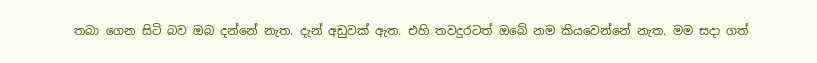තබා ගෙන සිටි බව ඔබ දන්නේ නැත. දැන් අඩුවක් ඇත. එහි තවදුරටත් ඔබේ නම කියවෙන්නේ නැත. මම සදා ගත්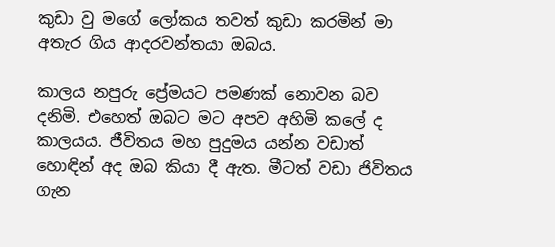කුඩා වු මගේ ලෝකය තවත් කුඩා කරමින් මා අතැර ගිය ආදරවන්තයා ඔබය.

කාලය නපුරු ප්‍රේමයට පමණක් නො‍වන බව දනිමි. එහෙත් ඔබට මට අපව අහිමි කලේ ද කාලයය. ජීවිතය මහ පුදුමය යන්න වඩාත් හොඳින් අද ඔබ කියා දී ඇත. මීටත් වඩා ජිවිතය ගැන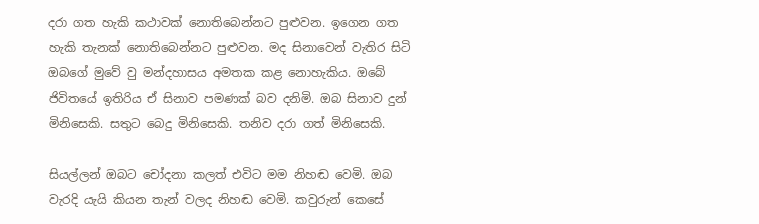දරා ගත හැකි කථාවක් නොතිබෙන්නට පුළුවන. ඉගෙන ගත හැකි තැනක් නොතිබෙන්නට පුළුවන. මද සිනාවෙන් වැතිර සිටි ඔබගේ මුවේ වු මන්දහාසය අමතක කළ නොහැකිය. ඔබේ ජිවිතයේ ඉතිරිය ඒ සිනාව පමණක් බව දනිමි. ඔබ සිනාව දුන් මිනිසෙකි. සතුට බෙදු මිනිසෙකි. තනිව දරා ගත් මිනිසෙකි.

සියල්ලන් ඔබට චෝදනා කලත් එවිට මම නිහඬ වෙමි. ඔබ වැරදි යැයි කියන තැන් වලද නිහඬ වෙමි. කවුරුන් කෙසේ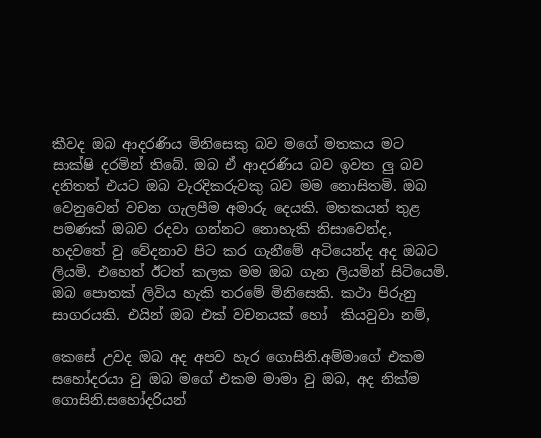කීවද ඔබ ආදරණිය මිනිසෙකු බව මගේ මතකය මට සාක්ෂි දරමින් තිබේ. ඔබ ඒ ආදරණිය බව ඉවත ලු බව දනිතත් එයට ඔබ වැරදිකරුවකු බව මම නොසිතමි. ඔබ වෙනුවෙන් වචන ගැලපීම අමාරු දෙයකි. මතකයන් තුළ පමණක් ඔබව රදවා ගන්නට නොහැකි නිසාවෙන්ද, හදවතේ වු වේදනාව පිට කර ගැනීමේ අටියෙන්ද අද ඔබට ලියමි. එහෙත් ඊටත් කලක මම ඔබ ගැන ලියමින් සිටියෙමි. ඔබ පොතක් ලිවිය හැකි තරමේ මිනිසෙකි. කථා පිරුනු සාගරයකි. එයින් ඔබ එක් වචනයක් හෝ  කියවුවා නම්,

කෙසේ උවද ඔබ අද අපව හැර ගොසිනි.අම්මාගේ එකම සහෝදරයා වු ඔබ මගේ එකම මාමා වු ඔබ, අද නික්ම ගොසිනි.සහෝදරියන්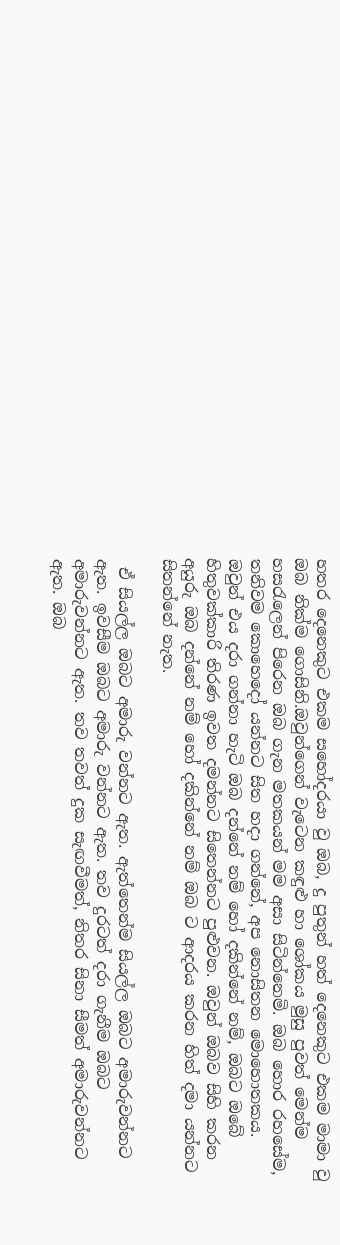හතර දෙනෙකුට එකම සහෝදරයා වු ඔබ, දු පුතුන් හත් දෙනෙකුට එකම මාමා වු ඔබ නික්ම ගොසිනි.ඔවුන්ගෙන් වැටෙන කඳුළු හා ශෝකය මුසු පුවත් මෙන්ම හසරැලෙන් පිරෙන ඔබ ගැන මතකයන් මම අසා සිටින්නෙමි. ඔබ හොර රහසේම, තනිවම කොහෙදෝ යන්නට සිත හදා ගන්නේ, අප නොසිතන මොහොතකය. ඔවුන් එය දරා ගන්නා හැටි ඔබ දන්නේ නම් හෝ දකින්නේ නම්, ඔබට ඔබේ හිතුවක්කාරි තිරණ ඉවත දමන්නට සිතෙන්නට පුළුවන. ඔවුන් ඔබව සිහි කරන අයුරු ඔබ දන්නේ නම් හෝ දකින්නේ නම් ඔබ ට ආදරය කරන හිත් දමා යන්නට සිතන්නේ නැත.

 ඒ සියල්ල ඔබට අමාරු වන්නට ඇත. ඇත්තෙන්ම සියල්ල ඔබට අමාරුවන්නට ඇත. ඉවසීම ඔබට අමාරු වන්නට ඇත. තව දුරටත් දරා ගැනීම ඔබට අමාරුවන්නට ඇත. තව තවත් දුක සැඟවීමත්, නිතර සිනා සීමත් අමාරුවන්නට ඇත. ඔබ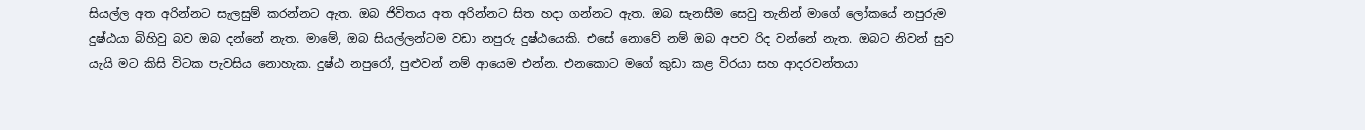සියල්ල අත අරින්නට සැලසුම් කරන්නට ඇත. ඔබ ජිවිතය අත අරින්නට සිත හදා ගන්නට ඇත. ඔබ සැනසීම සෙවු තැනින් මාගේ ‍ලෝකයේ නපුරුම දුෂ්ඨයා බිහිවු බව ඔබ දන්නේ නැත. මාමේ, ඔබ සියල්ලන්ටම වඩා නපුරු දුෂ්ඨයෙකි. එ‍සේ නොවේ නම් ඔබ අපව රිද වන්නේ නැත. ඔබට නිවන් සුව යැයි මට කිසි විටක පැවසිය නොහැක. දුෂ්ඨ නපුරෝ, පුළුවන් නම් ආයෙම එන්න. එනකොට මගේ කුඩා කළ විරයා සහ ආදරවන්තයා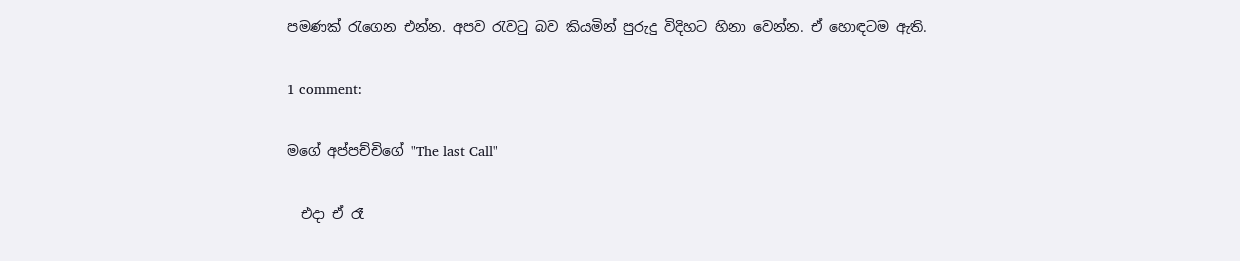පමණක් රැගෙන එන්න. අපව රැවටු බව කියමින් පුරුදු විදිහට හිනා වෙන්න. ඒ හොඳටම ඇති.

1 comment:

මගේ අප්පච්චිගේ "The last Call"

  එදා ඒ රෑ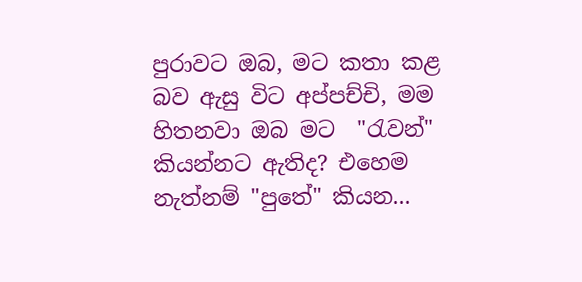පුරාවට ඔබ, මට කතා කළ බව ඇසු විට අප්පච්චි, මම හිතනවා ඔබ මට  "රැවන්" කියන්නට ඇතිද? එහෙම නැත්නම් "පුතේ" කියන...